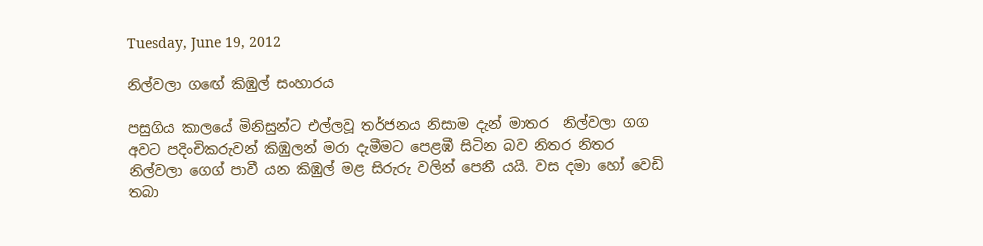Tuesday, June 19, 2012

නිල්වලා ගඟේ කිඹුල් සංහාරය

පසුගිය කාලයේ මිනිසුන්ට එල්ලවූ තර්ජනය නිසාම දැන් මාතර  නිල්වලා ගග අවට පදිංචිකරුවන් කිඹුලන් මරා දැමීමට පෙළඹී සිටින බව නිතර නිතර නිල්වලා ගෙග් පාවී යන කිඹුල් මළ සිරුරු වලින් පෙනී යයි. වස දමා හෝ වෙඩි තබා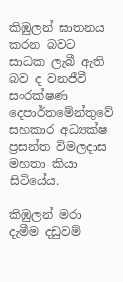කිඹුලන් ඝාතනය කරන බවට සාධක ලැබී ඇති බව ද වනජීවී සංරක්ෂණ දෙපාර්තමේන්තුවේ සහකාර අධ්‍යක්ෂ ප්‍රසන්ත විමලදාස මහතා කියා සිටියේය.

කිඹුලන් මරා දැමීම දඩුවම්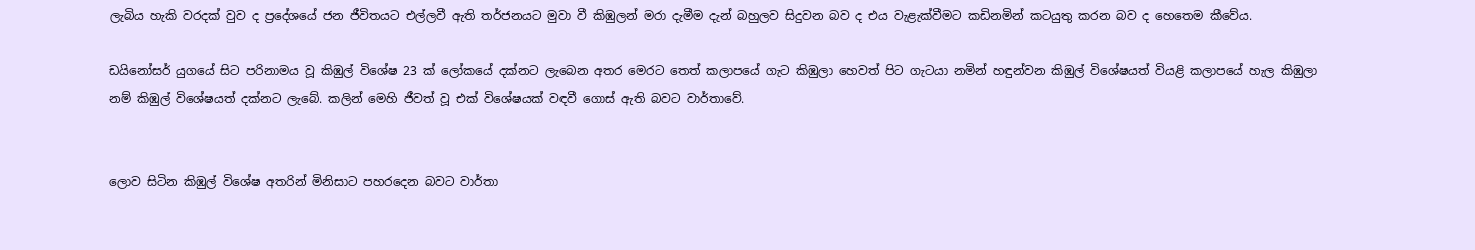ලැබිය හැකි වරදක් වුව ද ප්‍රදේශයේ ජන ජීවිතයට එල්ලවී ඇති තර්ජනයට මුවා වී කිඹුලන් මරා දැමීම දැන් බහුලව සිදුවන බව ද එය වැළැක්වීමට කඩිනමින් කටයුතු කරන බව ද හෙතෙම කීවේය.

ඩයිනෝසර් යුගයේ සිට පරිනාමය වූ කිඹුල් විශේෂ 23 ක් ලෝකයේ දක්නට ලැබෙන අතර මෙරට තෙත් කලාපයේ ගැට කිඹුලා හෙවත් පිට ගැටයා නමින් හඳුන්වන කිඹුල් විශේෂයත් වියළි කලාපයේ හැල කිඹුලා නම් කිඹුල් විශේෂයත් දක්නට ලැබේ. කලින් මෙහි ජීවත් වූ එක් විශේෂයක් වඳවී ගොස් ඇති බවට වාර්තාවේ.


ලොව සිටින කිඹුල් විශේෂ අතරින් මිනිසාට පහරදෙන බවට වාර්තා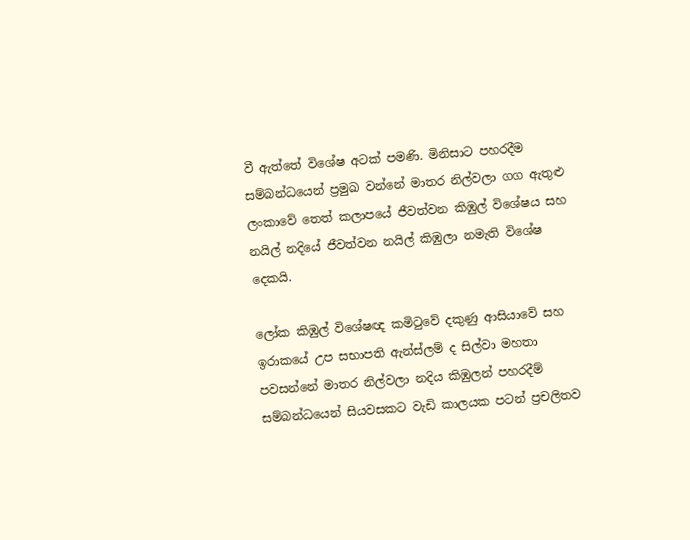වී ඇත්තේ විශේෂ අටක් පමණි. මිනිසාට පහරදීම සම්බන්ධයෙන් ප්‍රමුඛ වන්නේ මාතර නිල්වලා ගග ඇතුළු ලංකාවේ තෙත් කලාපයේ ජීවත්වන කිඹුල් විශේෂය සහ නයිල් නදියේ ජීවත්වන නයිල් කිඹුලා නමැති විශේෂ දෙකයි.

ලෝක කිඹුල් විශේෂඥ කමිටුවේ දකුණු ආසියාවේ සහ ඉරාකයේ උප සභාපති ඇන්ස්ලම් ද සිල්වා මහතා පවසන්නේ මාතර නිල්වලා නදිය කිඹුලන් පහරදීම් සම්බන්ධයෙන් සියවසකට වැඩි කාලයක පටන් ප්‍රචලිතව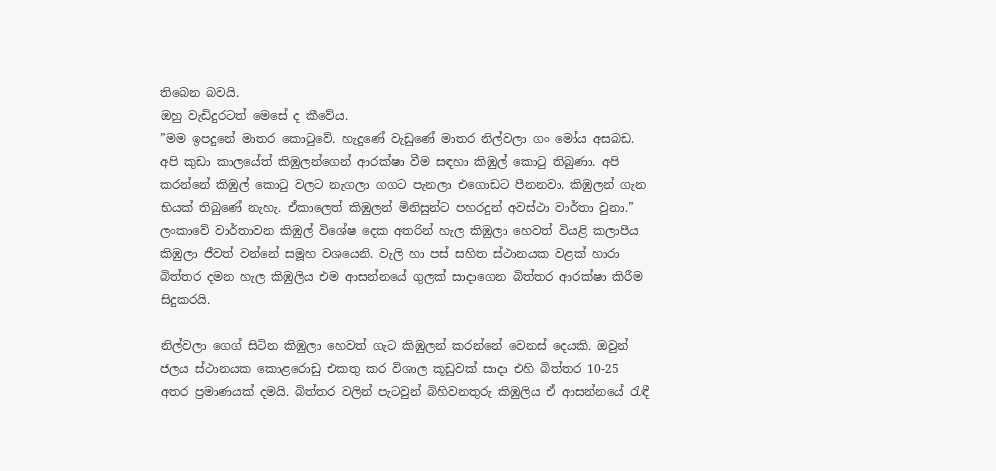තිබෙන බවයි.
ඔහු වැඩිදුරටත් මෙසේ ද කීවේය.
”මම ඉපදුනේ මාතර කොටුවේ. හැදුණේ වැඩුණේ මාතර නිල්වලා ගං මෝය අසබඩ. අපි කුඩා කාලයේත් කිඹුලන්ගෙන් ආරක්ෂා වීම සඳහා කිඹුල් කොටු තිබුණා. අපි කරන්නේ කිඹුල් කොටු වලට නැගලා ගගට පැනලා එගොඩට පීනනවා. කිඹුලන් ගැන භියක් තිබුණේ නැහැ. ඒකාලෙත් කිඹුලන් මිනිසුන්ට පහරදුන් අවස්ථා වාර්තා වුනා.”
ලංකාවේ වාර්තාවන කිඹුල් විශේෂ දෙක අතරින් හැල කිඹුලා හෙවත් වියළි කලාපීය කිඹුලා ජීවත් වන්නේ සමූහ වශයෙනි. වැලි හා පස් සහිත ස්ථානයක වළක් හාරා බිත්තර දමන හැල කිඹුලිය එම ආසන්නයේ ගුලක් සාදාගෙන බිත්තර ආරක්ෂා කිරීම සිදුකරයි.

නිල්වලා ගෙග් සිටින කිඹුලා හෙවත් ගැට කිඹුලන් කරන්නේ වෙනස් දෙයකි. ඔවුන් ජලය ස්ථානයක කොළරොඩු එකතු කර විශාල කූඩුවක් සාදා එහි බිත්තර 10-25  අතර ප්‍රමාණයක් දමයි. බිත්තර වලින් පැටවුන් බිහිවනතුරු කිඹුලිය ඒ ආසන්නයේ රැඳී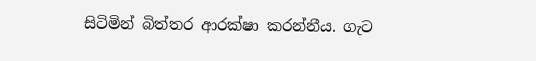සිටිමින් බිත්තර ආරක්ෂා කරන්නීය. ගැට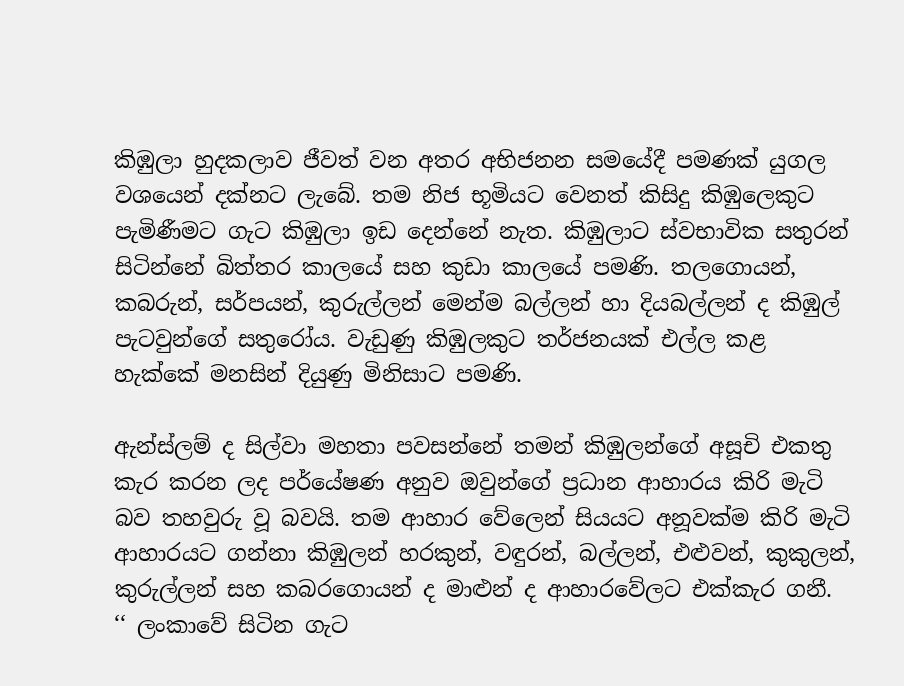කිඹුලා හුදකලාව ජීවත් වන අතර අභිජනන සමයේදී පමණක් යුගල වශයෙන් දක්නට ලැබේ. තම නිජ භූමියට වෙනත් කිසිදු කිඹුලෙකුට පැමිණීමට ගැට කිඹුලා ඉඩ දෙන්නේ නැත. කිඹුලාට ස්වභාවික සතුරන් සිටින්නේ බිත්තර කාලයේ සහ කුඩා කාලයේ පමණි. තලගොයන්, කබරුන්, සර්පයන්, කුරුල්ලන් මෙන්ම බල්ලන් හා දියබල්ලන් ද කිඹුල් පැටවුන්ගේ සතුරෝය. වැඩුණු කිඹුලකුට තර්ජනයක් එල්ල කළ හැක්කේ මනසින් දියුණු මිනිසාට පමණි.

ඇන්ස්ලම් ද සිල්වා මහතා පවසන්නේ තමන් කිඹුලන්ගේ අසූචි එකතු කැර කරන ලද පර්යේෂණ අනුව ඔවුන්ගේ ප්‍රධාන ආහාරය කිරි මැටි බව තහවුරු වූ බවයි. තම ආහාර වේලෙන් සියයට අනූවක්ම කිරි මැටි ආහාරයට ගන්නා කිඹුලන් හරකුන්, වඳුරන්, බල්ලන්, එළුවන්, කුකුලන්, කුරුල්ලන් සහ කබරගොයන් ද මාළුන් ද ආහාරවේලට එක්කැර ගනී.
‘‘ ලංකාවේ සිටින ගැට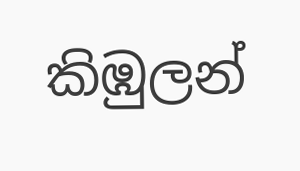කිඹුලන්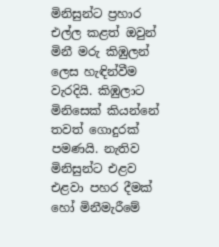මිනිසුන්ට ප්‍රහාර එල්ල කළත් ඔවුන් මිනී මරු කිඹුලන් ලෙස හැඳින්වීම වැරදියි. කිඹුලාට මිනිසෙක් කියන්නේ තවත් ගොදුරක් පමණයි. නැතිව මිනිසුන්ට එළව එළවා පහර දීමක් හෝ මිනීමැරීමේ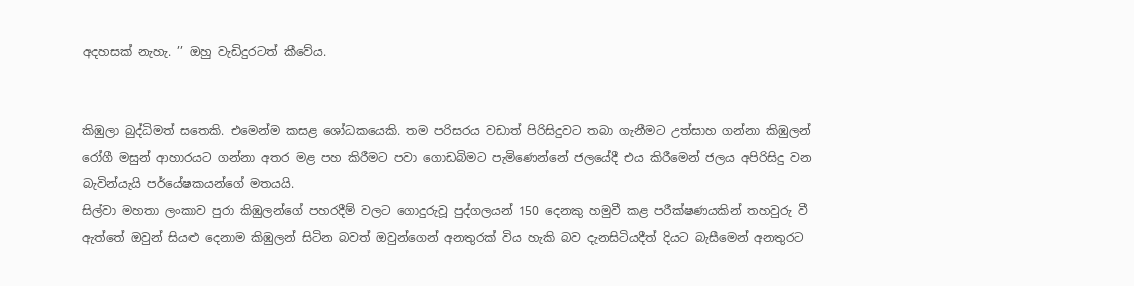අදහසක් නැහැ. ’’ ඔහු වැඩිදුරටත් කීවේය.


කිඹුලා බුද්ධිමත් සතෙකි. එමෙන්ම කසළ ශෝධකයෙකි. තම පරිසරය වඩාත් පිරිසිදුවට තබා ගැනීමට උත්සාහ ගන්නා කිඹුලන් රෝගී මසුන් ආහාරයට ගන්නා අතර මළ පහ කිරීමට පවා ගොඩබිමට පැමිණෙන්නේ ජලයේදී එය කිරීමෙන් ජලය අපිරිසිදු වන බැවින්යැයි පර්යේෂකයන්ගේ මතයයි.
සිල්වා මහතා ලංකාව පුරා කිඹුලන්ගේ පහරදීම් වලට ගොදුරුවූ පුද්ගලයන් 150 දෙනකු හමුවී කළ පරීක්ෂණයකින් තහවුරු වී ඇත්තේ ඔවුන් සියළු දෙනාම කිඹුලන් සිටින බවත් ඔවුන්ගෙන් අනතුරක් විය හැකි බව දැනසිටියදීත් දියට බැසීමෙන් අනතුරට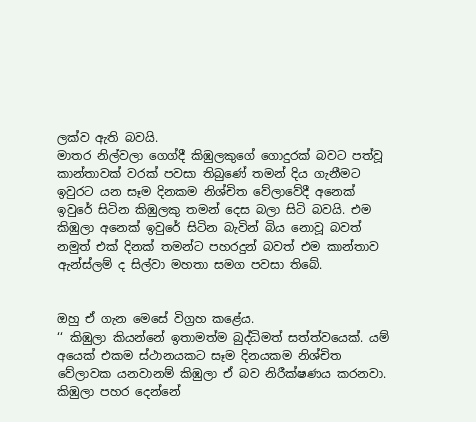ලක්ව ඇති බවයි.
මාතර නිල්වලා ගෙග්දී කිඹුලකුගේ ගොදුරක් බවට පත්වූ කාන්තාවක් වරක් පවසා තිබුණේ තමන් දිය ගැනීමට ඉවුරට යන සෑම දිනකම නිශ්චිත වේලාවේදී අනෙක් ඉවුරේ සිටින කිඹුලකු තමන් දෙස බලා සිටි බවයි. එම කිඹුලා අනෙක් ඉවුරේ සිටින බැවින් බිය නොවූ බවත් නමුත් එක් දිනක් තමන්ට පහරදුන් බවත් එම කාන්තාව ඇන්ස්ලම් ද සිල්වා මහතා සමග පවසා තිබේ.


ඔහු ඒ ගැන මෙසේ විග්‍රහ කළේය.
‘‘ කිඹුලා කියන්නේ ඉතාමත්ම බුද්ධිමත් සත්ත්වයෙක්. යම් අයෙක් එකම ස්ථානයකට සෑම දිනයකම නිශ්චිත වේලාවක යනවානම් කිඹුලා ඒ බව නිරීක්ෂණය කරනවා. කිඹුලා පහර දෙන්නේ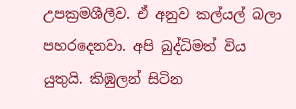උපක්‍රමශීලීව. ඒ අනුව කල්යල් බලා පහරදෙනවා. අපි බුද්ධිමත් විය යුතුයි. කිඹුලන් සිටින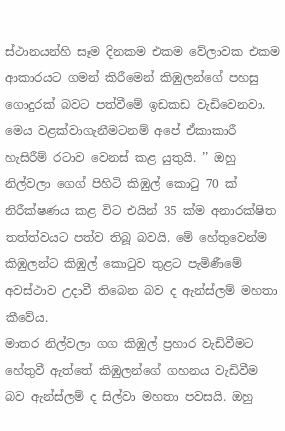ස්ථානයන්හි සෑම දිනකම එකම වේලාවක එකම ආකාරයට ගමන් කිරීමෙන් කිඹුලන්ගේ පහසු ගොදුරක් බවට පත්වීමේ ඉඩකඩ වැඩිවෙනවා. මෙය වළක්වාගැනීමටනම් අපේ ඒකාකාරී හැසිරීම් රටාව වෙනස් කළ යුතුයි. ’’ ඔහු නිල්වලා ගෙග් පිහිටි කිඹුල් කොටු 70 ක් නිරීක්ෂණය කළ විට එයින් 35 ක්ම අනාරක්ෂිත තත්ත්වයට පත්ව තිබූ බවයි. මේ හේතුවෙන්ම කිඹුලන්ට කිඹුල් කොටුව තුළට පැමිණීමේ අවස්ථාව උදාවී තිබෙන බව ද ඇන්ස්ලම් මහතා කීවේය.
මාතර නිල්වලා ගග කිඹුල් ප්‍රහාර වැඩිවීමට හේතුවී ඇත්තේ කිඹුලන්ගේ ගහනය වැඩිවීම බව ඇන්ස්ලම් ද සිල්වා මහතා පවසයි. ඔහු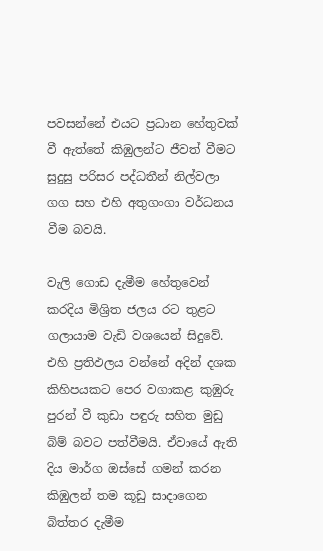පවසන්නේ එයට ප්‍රධාන හේතුවක් වී ඇත්තේ කිඹුලන්ට ජීවත් වීමට සුදුසු පරිසර පද්ධතීන් නිල්වලා ගග සහ එහි අතුගංගා වර්ධනය වීම බවයි.

වැලි ගොඩ දැමීම හේතුවෙන් කරදිය මිශ්‍රිත ජලය රට තුළට ගලායාම වැඩි වශයෙන් සිදුවේ. එහි ප්‍රතිඵලය වන්නේ අදින් දශක කිහිපයකට පෙර වගාකළ කුඹුරු පුරන් වී කුඩා පඳුරු සහිත මුඩු බිම් බවට පත්වීමයි. ඒවායේ ඇති දිය මාර්ග ඔස්සේ ගමන් කරන කිඹුලන් තම කූඩු සාදාගෙන බිත්තර දැමීම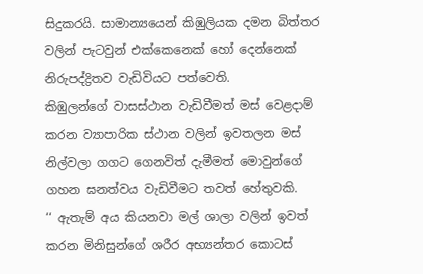සිදුකරයි. සාමාන්‍යයෙන් කිඹුලියක දමන බිත්තර වලින් පැටවුන් එක්කෙනෙක් හෝ දෙන්නෙක් නිරුපද්ද්‍රිතව වැඩිවියට පත්වෙති.
කිඹුලන්ගේ වාසස්ථාන වැඩිවීමත් මස් වෙළදාම් කරන ව්‍යාපාරික ස්ථාන වලින් ඉවතලන මස් නිල්වලා ගගට ගෙනවිත් දැමීමත් මොවුන්ගේ ගහන ඝනත්වය වැඩිවීමට තවත් හේතුවකි.
‘‘ ඇතැම් අය කියනවා මල් ශාලා වලින් ඉවත් කරන මිනිසුන්ගේ ශරීර අභ්‍යන්තර කොටස්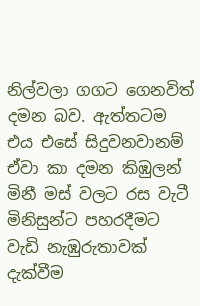නිල්වලා ගගට ගෙනවිත් දමන බව. ඇත්තටම එය එසේ සිදුවනවානම් ඒවා කා දමන කිඹුලන් මිනී මස් වලට රස වැටී මිනිසුන්ට පහරදීමට වැඩි නැඹුරුතාවක් දැක්වීම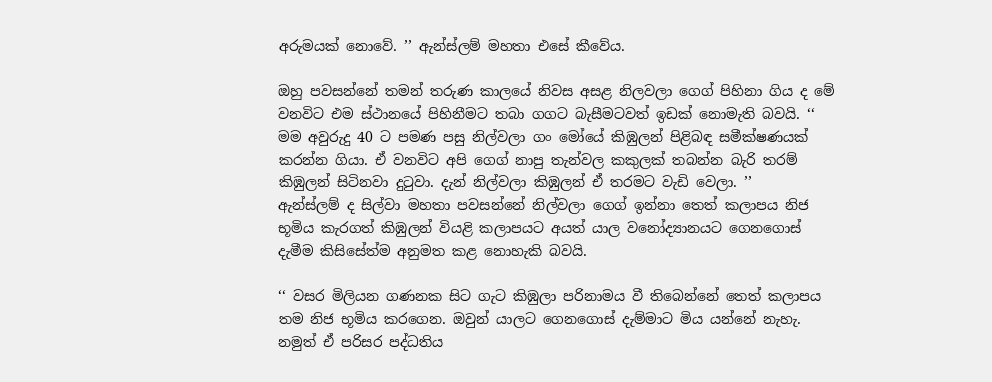අරුමයක් නොවේ. ’’ ඇන්ස්ලම් මහතා එසේ කීවේය.

ඔහු පවසන්නේ තමන් තරුණ කාලයේ නිවස අසළ නිලවලා ගෙග් පිහිනා ගිය ද මේ වනවිට එම ස්ථානයේ පිහිනීමට තබා ගගට බැසීමටවත් ඉඩක් නොමැති බවයි. ‘‘ මම අවුරුදු 40 ට පමණ පසු නිල්වලා ගං මෝයේ කිඹුලන් පිළිබඳ සමීක්ෂණයක් කරන්න ගියා. ඒ වනවිට අපි ගෙග් නාපු තැන්වල කකුලක් තබන්න බැරි තරම් කිඹුලන් සිටිනවා දුටුවා. දැන් නිල්වලා කිඹුලන් ඒ තරමට වැඩි වෙලා. ’’
ඇන්ස්ලම් ද සිල්වා මහතා පවසන්නේ නිල්වලා ගෙග් ඉන්නා තෙත් කලාපය නිජ භූමිය කැරගත් කිඹුලන් වියළි කලාපයට අයත් යාල වනෝද්‍යානයට ගෙනගොස් දැමීම කිසිසේත්ම අනුමත කළ නොහැකි බවයි.

‘‘ වසර මිලියන ගණනක සිට ගැට කිඹුලා පරිනාමය වී තිබෙන්නේ තෙත් කලාපය තම නිජ භූමිය කරගෙන. ඔවුන් යාලට ගෙනගොස් දැම්මාට මිය යන්නේ නැහැ. නමුත් ඒ පරිසර පද්ධතිය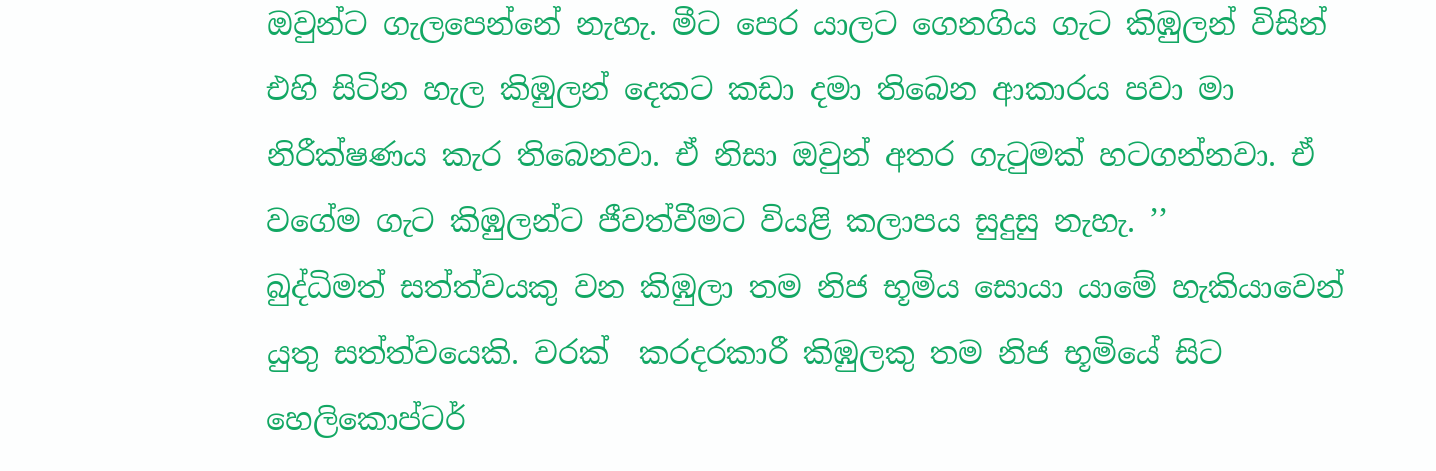ඔවුන්ට ගැලපෙන්නේ නැහැ. මීට පෙර යාලට ගෙනගිය ගැට කිඹුලන් විසින් එහි සිටින හැල කිඹුලන් දෙකට කඩා දමා තිබෙන ආකාරය පවා මා නිරීක්ෂණය කැර තිබෙනවා. ඒ නිසා ඔවුන් අතර ගැටුමක් හටගන්නවා. ඒ වගේම ගැට කිඹුලන්ට ජීවත්වීමට වියළි කලාපය සුදුසු නැහැ. ’’
බුද්ධිමත් සත්ත්වයකු වන කිඹුලා තම නිජ භූමිය සොයා යාමේ හැකියාවෙන් යුතු සත්ත්වයෙකි. වරක්  කරදරකාරී කිඹුලකු තම නිජ භූමියේ සිට හෙලිකොප්ටර්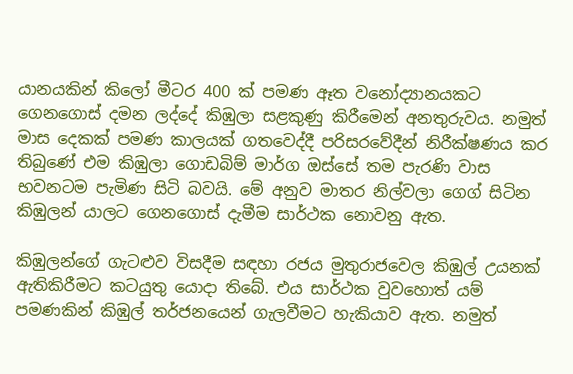යානයකින් කිලෝ මීටර 400 ක් පමණ ඈත වනෝද්‍යානයකට ගෙනගොස් දමන ලද්දේ කිඹුලා සළකුණු කිරීමෙන් අනතුරුවය. නමුත් මාස දෙකක් පමණ කාලයක් ගතවෙද්දී පරිසරවේදීන් නිරීක්ෂණය කර තිබුණේ එම කිඹුලා ගොඩබිම් මාර්ග ඔස්සේ තම පැරණි වාස භවනටම පැමිණ සිටි බවයි. මේ අනුව මාතර නිල්වලා ගෙග් සිටින කිඹුලන් යාලට ගෙනගොස් දැමීම සාර්ථක නොවනු ඇත.

කිඹුලන්ගේ ගැටළුව විසදීම සඳහා රජය මුතුරාජවෙල කිඹුල් උයනක් ඇතිකිරීමට කටයුතු යොදා තිබේ. එය සාර්ථක වුවහොත් යම් පමණකින් කිඹුල් තර්ජනයෙන් ගැලවීමට හැකියාව ඇත. නමුත්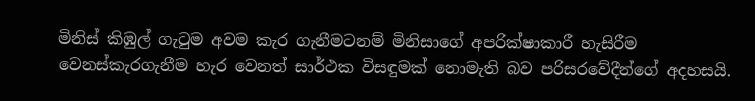මිනිස් කිඹුල් ගැටුම අවම කැර ගැනීමටනම් මිනිසාගේ අපරික්ෂාකාරී හැසිරීම වෙනස්කැරගැනීම හැර වෙනත් සාර්ථක විසඳුමක් නොමැති බව පරිසරවේදීන්ගේ අදහසයි.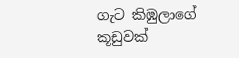ගැට කිඹුලාගේ කූඩුවක්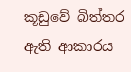කූඩුවේ බිත්තර ඇති ආකාරය